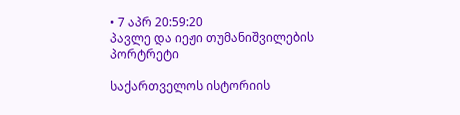• 7 აპრ 20:59:20
პავლე და იეჟი თუმანიშვილების პორტრეტი

საქართველოს ისტორიის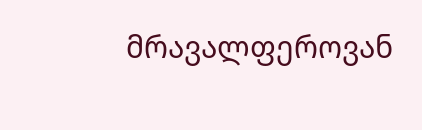მრავალფეროვან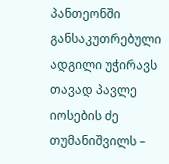პანთეონში განსაკუთრებული ადგილი უჭირავს თავად პავლე იოსების ძე თუმანიშვილს –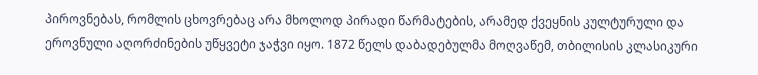პიროვნებას, რომლის ცხოვრებაც არა მხოლოდ პირადი წარმატების, არამედ ქვეყნის კულტურული და ეროვნული აღორძინების უწყვეტი ჯაჭვი იყო. 1872 წელს დაბადებულმა მოღვაწემ, თბილისის კლასიკური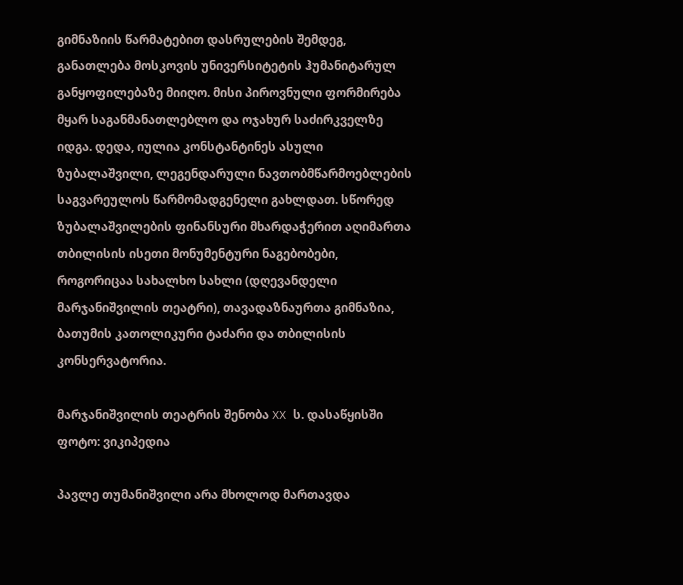გიმნაზიის წარმატებით დასრულების შემდეგ, განათლება მოსკოვის უნივერსიტეტის ჰუმანიტარულ განყოფილებაზე მიიღო. მისი პიროვნული ფორმირება მყარ საგანმანათლებლო და ოჯახურ საძირკველზე იდგა. დედა, იულია კონსტანტინეს ასული ზუბალაშვილი, ლეგენდარული ნავთობმწარმოებლების საგვარეულოს წარმომადგენელი გახლდათ. სწორედ ზუბალაშვილების ფინანსური მხარდაჭერით აღიმართა თბილისის ისეთი მონუმენტური ნაგებობები, როგორიცაა სახალხო სახლი (დღევანდელი მარჯანიშვილის თეატრი), თავადაზნაურთა გიმნაზია, ბათუმის კათოლიკური ტაძარი და თბილისის კონსერვატორია.

მარჯანიშვილის თეატრის შენობა XX ს. დასაწყისში
ფოტო: ვიკიპედია

პავლე თუმანიშვილი არა მხოლოდ მართავდა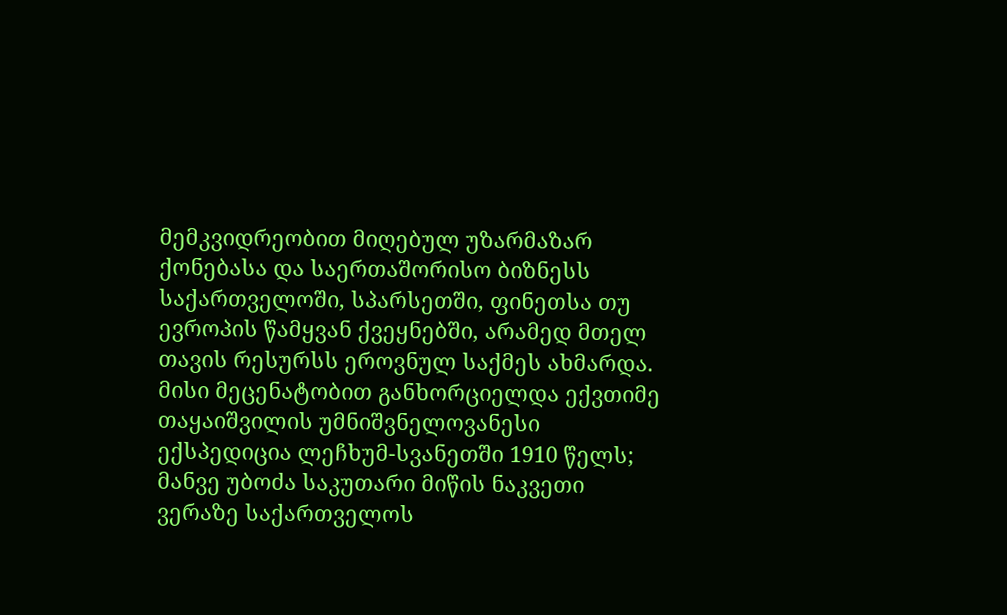მემკვიდრეობით მიღებულ უზარმაზარ ქონებასა და საერთაშორისო ბიზნესს საქართველოში, სპარსეთში, ფინეთსა თუ ევროპის წამყვან ქვეყნებში, არამედ მთელ თავის რესურსს ეროვნულ საქმეს ახმარდა. მისი მეცენატობით განხორციელდა ექვთიმე თაყაიშვილის უმნიშვნელოვანესი ექსპედიცია ლეჩხუმ-სვანეთში 1910 წელს; მანვე უბოძა საკუთარი მიწის ნაკვეთი ვერაზე საქართველოს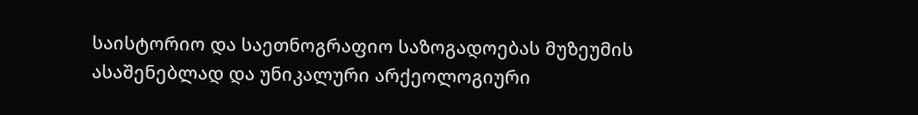საისტორიო და საეთნოგრაფიო საზოგადოებას მუზეუმის ასაშენებლად და უნიკალური არქეოლოგიური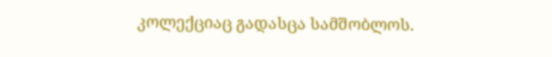კოლექციაც გადასცა სამშობლოს.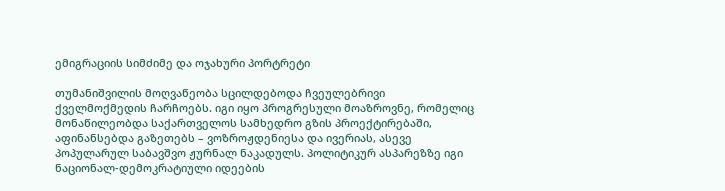ემიგრაციის სიმძიმე და ოჯახური პორტრეტი

თუმანიშვილის მოღვაწეობა სცილდებოდა ჩვეულებრივი ქველმოქმედის ჩარჩოებს. იგი იყო პროგრესული მოაზროვნე, რომელიც მონაწილეობდა საქართველოს სამხედრო გზის პროექტირებაში, აფინანსებდა გაზეთებს – ვოზროჟდენიესა და ივერიას, ასევე პოპულარულ საბავშვო ჟურნალ ნაკადულს. პოლიტიკურ ასპარეზზე იგი ნაციონალ-დემოკრატიული იდეების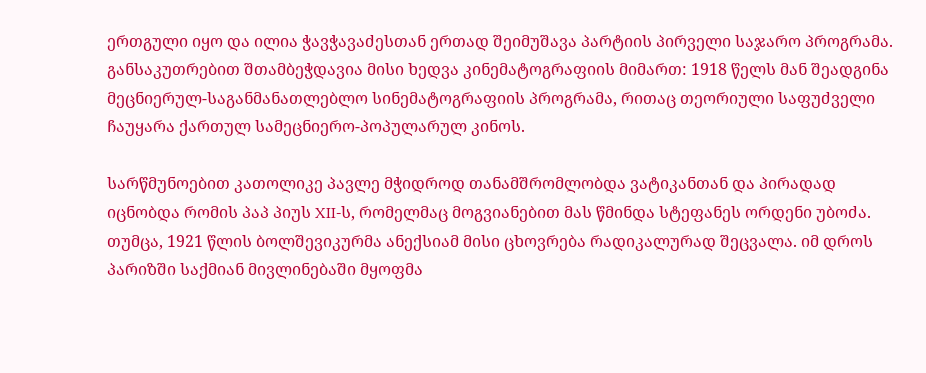ერთგული იყო და ილია ჭავჭავაძესთან ერთად შეიმუშავა პარტიის პირველი საჯარო პროგრამა. განსაკუთრებით შთამბეჭდავია მისი ხედვა კინემატოგრაფიის მიმართ: 1918 წელს მან შეადგინა მეცნიერულ-საგანმანათლებლო სინემატოგრაფიის პროგრამა, რითაც თეორიული საფუძველი ჩაუყარა ქართულ სამეცნიერო-პოპულარულ კინოს.

სარწმუნოებით კათოლიკე პავლე მჭიდროდ თანამშრომლობდა ვატიკანთან და პირადად იცნობდა რომის პაპ პიუს XII-ს, რომელმაც მოგვიანებით მას წმინდა სტეფანეს ორდენი უბოძა. თუმცა, 1921 წლის ბოლშევიკურმა ანექსიამ მისი ცხოვრება რადიკალურად შეცვალა. იმ დროს პარიზში საქმიან მივლინებაში მყოფმა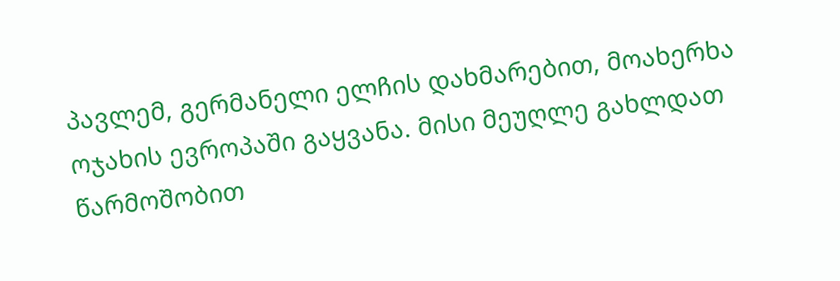პავლემ, გერმანელი ელჩის დახმარებით, მოახერხა ოჯახის ევროპაში გაყვანა. მისი მეუღლე გახლდათ წარმოშობით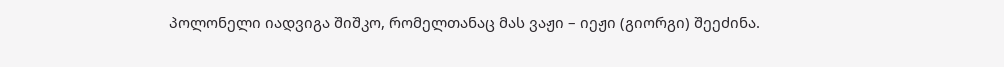პოლონელი იადვიგა შიშკო, რომელთანაც მას ვაჟი – იეჟი (გიორგი) შეეძინა.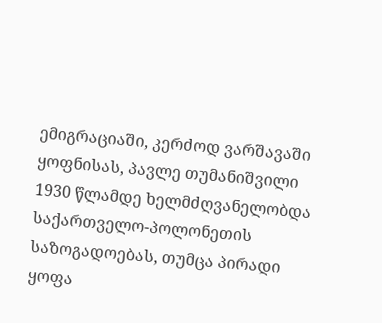ემიგრაციაში, კერძოდ ვარშავაში ყოფნისას, პავლე თუმანიშვილი 1930 წლამდე ხელმძღვანელობდა საქართველო-პოლონეთის საზოგადოებას, თუმცა პირადი ყოფა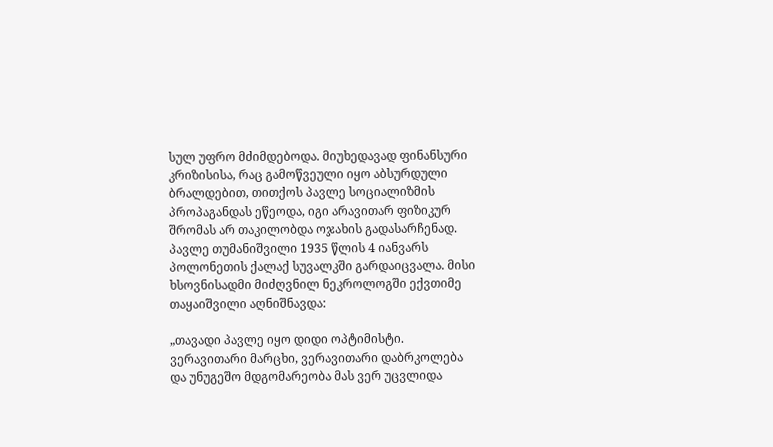სულ უფრო მძიმდებოდა. მიუხედავად ფინანსური კრიზისისა, რაც გამოწვეული იყო აბსურდული ბრალდებით, თითქოს პავლე სოციალიზმის პროპაგანდას ეწეოდა, იგი არავითარ ფიზიკურ შრომას არ თაკილობდა ოჯახის გადასარჩენად. პავლე თუმანიშვილი 1935 წლის 4 იანვარს პოლონეთის ქალაქ სუვალკში გარდაიცვალა. მისი ხსოვნისადმი მიძღვნილ ნეკროლოგში ექვთიმე თაყაიშვილი აღნიშნავდა:

„თავადი პავლე იყო დიდი ოპტიმისტი. ვერავითარი მარცხი, ვერავითარი დაბრკოლება და უნუგეშო მდგომარეობა მას ვერ უცვლიდა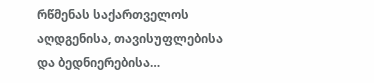რწმენას საქართველოს აღდგენისა, თავისუფლებისა და ბედნიერებისა…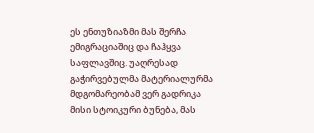ეს ენთუზიაზმი მას შერჩა ემიგრაციაშიც და ჩაჰყვა საფლავშიც. უაღრესად გაჭირვებულმა მატერიალურმა მდგომარეობამ ვერ გადრიკა მისი სტოიკური ბუნება, მას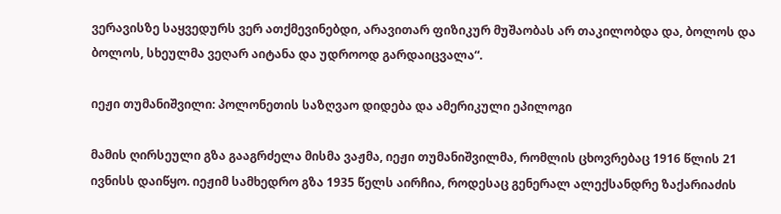ვერავისზე საყვედურს ვერ ათქმევინებდი, არავითარ ფიზიკურ მუშაობას არ თაკილობდა და, ბოლოს და ბოლოს, სხეულმა ვეღარ აიტანა და უდროოდ გარდაიცვალა“.

იეჟი თუმანიშვილი: პოლონეთის საზღვაო დიდება და ამერიკული ეპილოგი

მამის ღირსეული გზა გააგრძელა მისმა ვაჟმა, იეჟი თუმანიშვილმა, რომლის ცხოვრებაც 1916 წლის 21 ივნისს დაიწყო. იეჟიმ სამხედრო გზა 1935 წელს აირჩია, როდესაც გენერალ ალექსანდრე ზაქარიაძის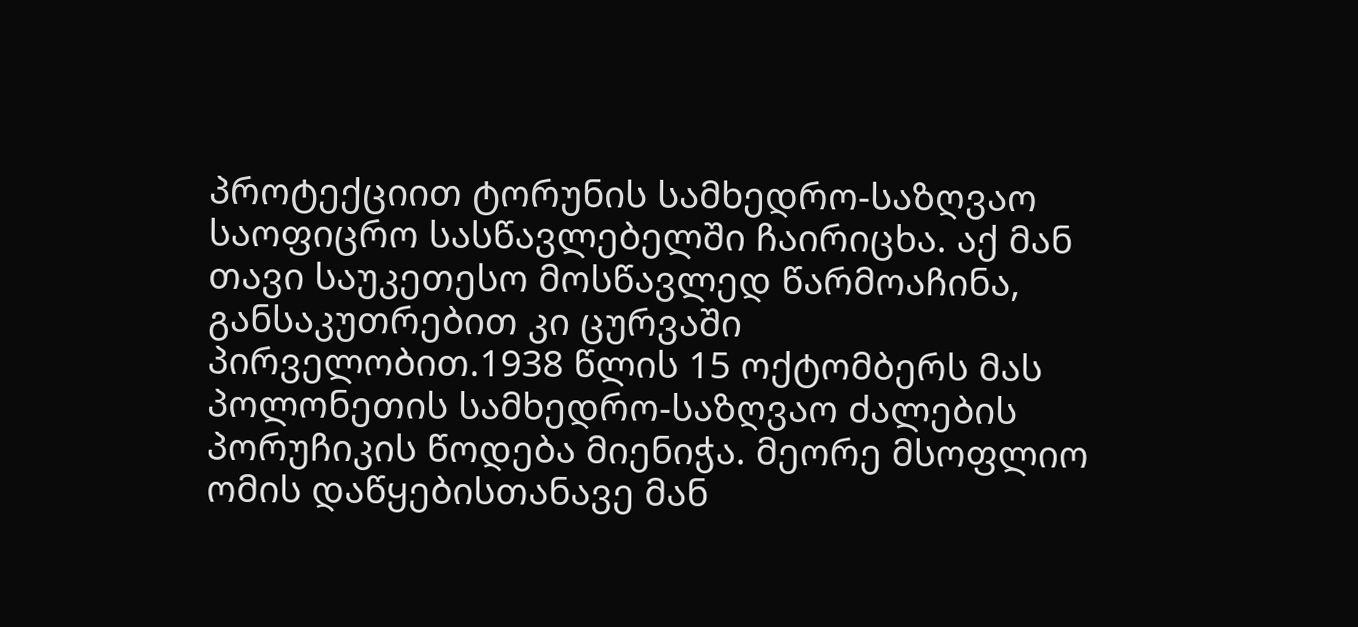პროტექციით ტორუნის სამხედრო-საზღვაო საოფიცრო სასწავლებელში ჩაირიცხა. აქ მან თავი საუკეთესო მოსწავლედ წარმოაჩინა, განსაკუთრებით კი ცურვაში პირველობით.1938 წლის 15 ოქტომბერს მას პოლონეთის სამხედრო-საზღვაო ძალების პორუჩიკის წოდება მიენიჭა. მეორე მსოფლიო ომის დაწყებისთანავე მან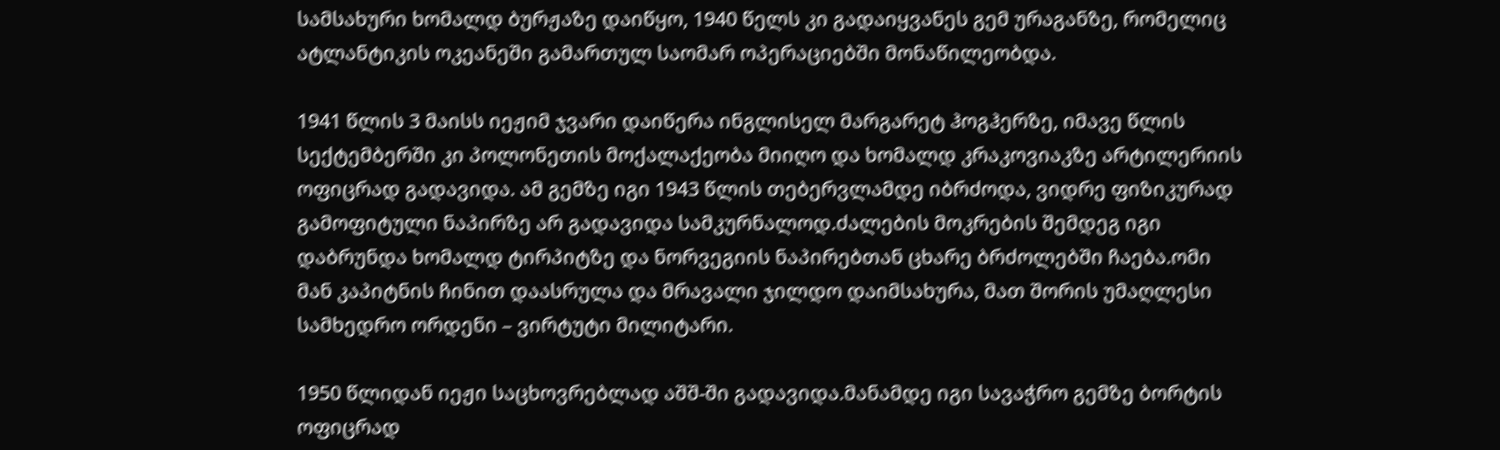სამსახური ხომალდ ბურჟაზე დაიწყო, 1940 წელს კი გადაიყვანეს გემ ურაგანზე, რომელიც ატლანტიკის ოკეანეში გამართულ საომარ ოპერაციებში მონაწილეობდა.

1941 წლის 3 მაისს იეჟიმ ჯვარი დაიწერა ინგლისელ მარგარეტ ჰოგჰერზე, იმავე წლის სექტემბერში კი პოლონეთის მოქალაქეობა მიიღო და ხომალდ კრაკოვიაკზე არტილერიის ოფიცრად გადავიდა. ამ გემზე იგი 1943 წლის თებერვლამდე იბრძოდა, ვიდრე ფიზიკურად გამოფიტული ნაპირზე არ გადავიდა სამკურნალოდ.ძალების მოკრების შემდეგ იგი დაბრუნდა ხომალდ ტირპიტზე და ნორვეგიის ნაპირებთან ცხარე ბრძოლებში ჩაება.ომი მან კაპიტნის ჩინით დაასრულა და მრავალი ჯილდო დაიმსახურა, მათ შორის უმაღლესი სამხედრო ორდენი – ვირტუტი მილიტარი.

1950 წლიდან იეჟი საცხოვრებლად აშშ-ში გადავიდა.მანამდე იგი სავაჭრო გემზე ბორტის ოფიცრად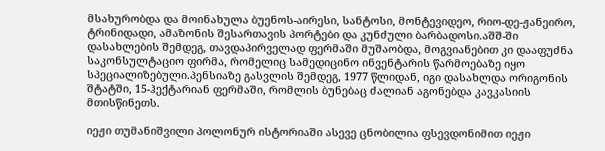მსახურობდა და მოინახულა ბუენოს-აირესი, სანტოსი, მონტევიდეო, რიო-დე-ჟანეირო, ტრინიდადი, ამაზონის შესართავის პორტები და კუნძული ბარბადოსი.აშშ-ში დასახლების შემდეგ, თავდაპირველად ფერმაში მუშაობდა, მოგვიანებით კი დააფუძნა საკონსულტაციო ფირმა, რომელიც სამედიცინო ინვენტარის წარმოებაზე იყო სპეციალიზებული.პენსიაზე გასვლის შემდეგ, 1977 წლიდან, იგი დასახლდა ორიგონის შტატში, 15-ჰექტარიან ფერმაში, რომლის ბუნებაც ძალიან აგონებდა კავკასიის მთისწინეთს.

იეჟი თუმანიშვილი პოლონურ ისტორიაში ასევე ცნობილია ფსევდონიმით იეჟი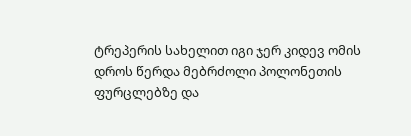ტრეპერის სახელით იგი ჯერ კიდევ ომის დროს წერდა მებრძოლი პოლონეთის ფურცლებზე და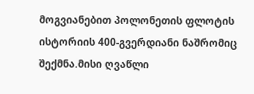მოგვიანებით პოლონეთის ფლოტის ისტორიის 400-გვერდიანი ნაშრომიც შექმნა.მისი ღვაწლი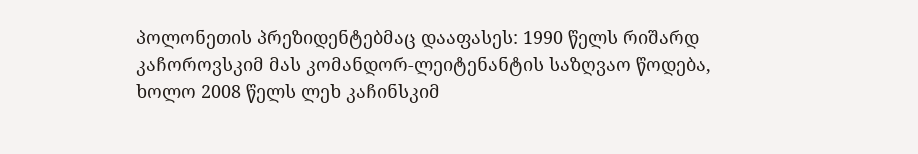პოლონეთის პრეზიდენტებმაც დააფასეს: 1990 წელს რიშარდ კაჩოროვსკიმ მას კომანდორ-ლეიტენანტის საზღვაო წოდება, ხოლო 2008 წელს ლეხ კაჩინსკიმ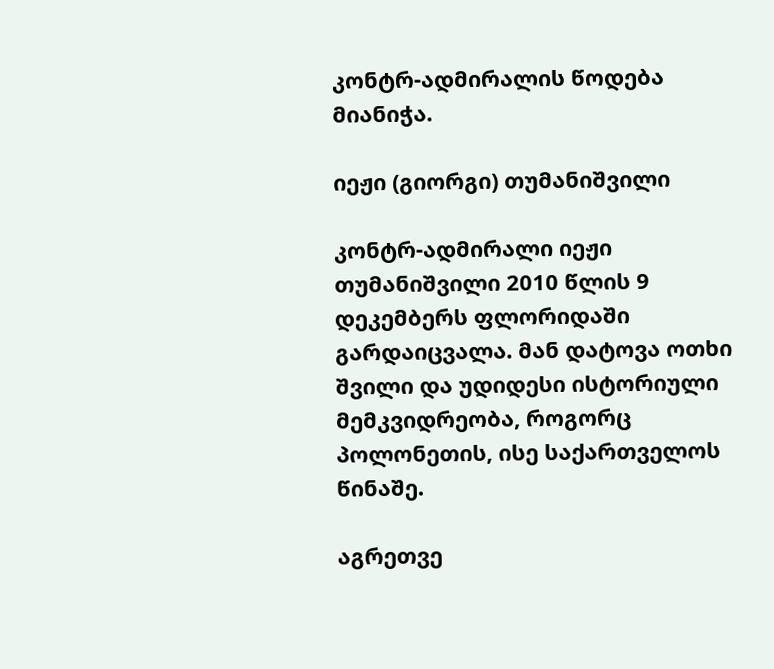კონტრ-ადმირალის წოდება მიანიჭა.

იეჟი (გიორგი) თუმანიშვილი

კონტრ-ადმირალი იეჟი თუმანიშვილი 2010 წლის 9 დეკემბერს ფლორიდაში გარდაიცვალა. მან დატოვა ოთხი შვილი და უდიდესი ისტორიული მემკვიდრეობა, როგორც პოლონეთის, ისე საქართველოს წინაშე.

აგრეთვე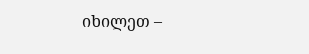იხილეთ –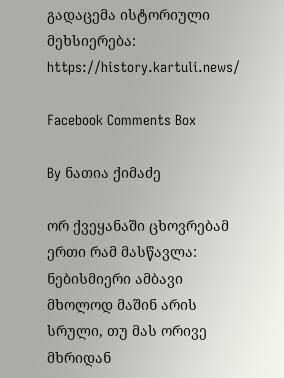გადაცემა ისტორიული მეხსიერება: https://history.kartuli.news/

Facebook Comments Box

By ნათია ქიმაძე

ორ ქვეყანაში ცხოვრებამ ერთი რამ მასწავლა: ნებისმიერი ამბავი მხოლოდ მაშინ არის სრული, თუ მას ორივე მხრიდან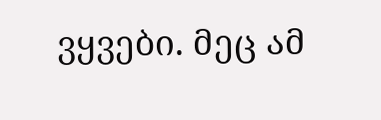ვყვები. მეც ამ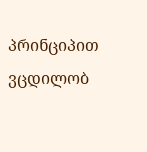პრინციპით ვცდილობ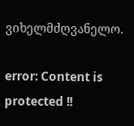ვიხელმძღვანელო.

error: Content is protected !!